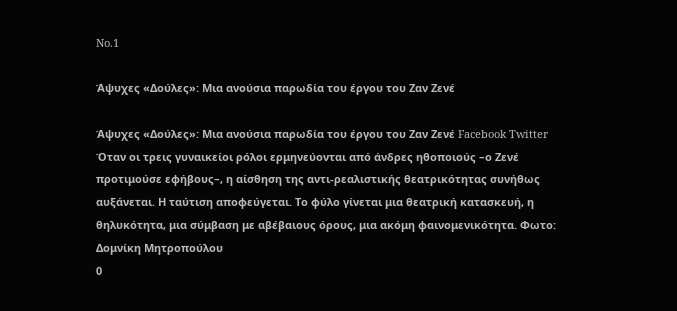No.1

Άψυχες «Δούλες»: Μια ανούσια παρωδία του έργου του Ζαν Ζενέ

Άψυχες «Δούλες»: Μια ανούσια παρωδία του έργου του Ζαν Ζενέ Facebook Twitter
Όταν οι τρεις γυναικείοι ρόλοι ερμηνεύονται από άνδρες ηθοποιούς –ο Ζενέ προτιμούσε εφήβους–, η αίσθηση της αντι-ρεαλιστικής θεατρικότητας συνήθως αυξάνεται. Η ταύτιση αποφεύγεται. Το φύλο γίνεται μια θεατρική κατασκευή, η θηλυκότητα, μια σύμβαση με αβέβαιους όρους, μια ακόμη φαινομενικότητα. Φωτο: Δομνίκη Μητροπούλου
0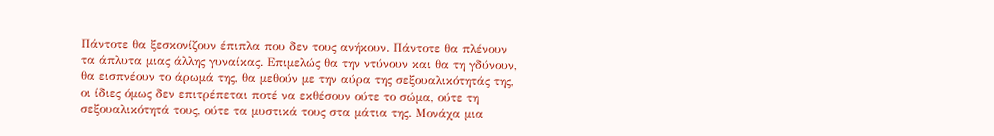Πάντοτε θα ξεσκονίζουν έπιπλα που δεν τους ανήκουν. Πάντοτε θα πλένουν τα άπλυτα μιας άλλης γυναίκας. Επιμελώς θα την ντύνουν και θα τη γδύνουν, θα εισπνέουν το άρωμά της, θα μεθούν με την αύρα της σεξουαλικότητάς της, οι ίδιες όμως δεν επιτρέπεται ποτέ να εκθέσουν ούτε το σώμα, ούτε τη σεξουαλικότητά τους, ούτε τα μυστικά τους στα μάτια της. Μονάχα μια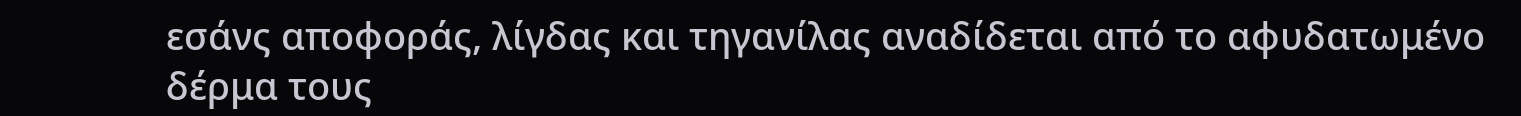εσάνς αποφοράς, λίγδας και τηγανίλας αναδίδεται από το αφυδατωμένο δέρμα τους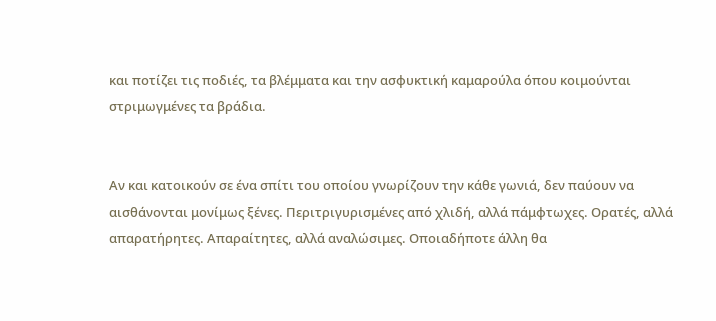και ποτίζει τις ποδιές, τα βλέμματα και την ασφυκτική καμαρούλα όπου κοιμούνται στριμωγμένες τα βράδια.


Αν και κατοικούν σε ένα σπίτι του οποίου γνωρίζουν την κάθε γωνιά, δεν παύουν να αισθάνονται μονίμως ξένες. Περιτριγυρισμένες από χλιδή, αλλά πάμφτωχες. Ορατές, αλλά απαρατήρητες. Απαραίτητες, αλλά αναλώσιμες. Οποιαδήποτε άλλη θα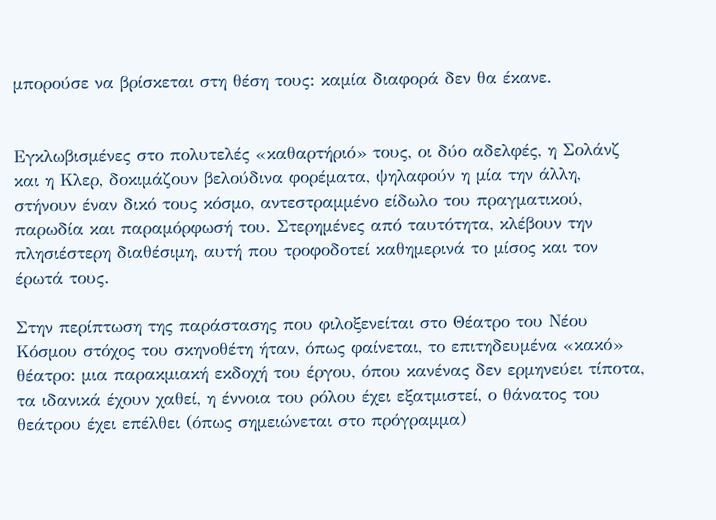μπορούσε να βρίσκεται στη θέση τους: καμία διαφορά δεν θα έκανε.


Εγκλωβισμένες στο πολυτελές «καθαρτήριό» τους, οι δύο αδελφές, η Σολάνζ και η Κλερ, δοκιμάζουν βελούδινα φορέματα, ψηλαφούν η μία την άλλη, στήνουν έναν δικό τους κόσμο, αντεστραμμένο είδωλο του πραγματικού, παρωδία και παραμόρφωσή του. Στερημένες από ταυτότητα, κλέβουν την πλησιέστερη διαθέσιμη, αυτή που τροφοδοτεί καθημερινά το μίσος και τον έρωτά τους.

Στην περίπτωση της παράστασης που φιλοξενείται στο Θέατρο του Νέου Κόσμου στόχος του σκηνοθέτη ήταν, όπως φαίνεται, το επιτηδευμένα «κακό» θέατρο: μια παρακμιακή εκδοχή του έργου, όπου κανένας δεν ερμηνεύει τίποτα, τα ιδανικά έχουν χαθεί, η έννοια του ρόλου έχει εξατμιστεί, ο θάνατος του θεάτρου έχει επέλθει (όπως σημειώνεται στο πρόγραμμα)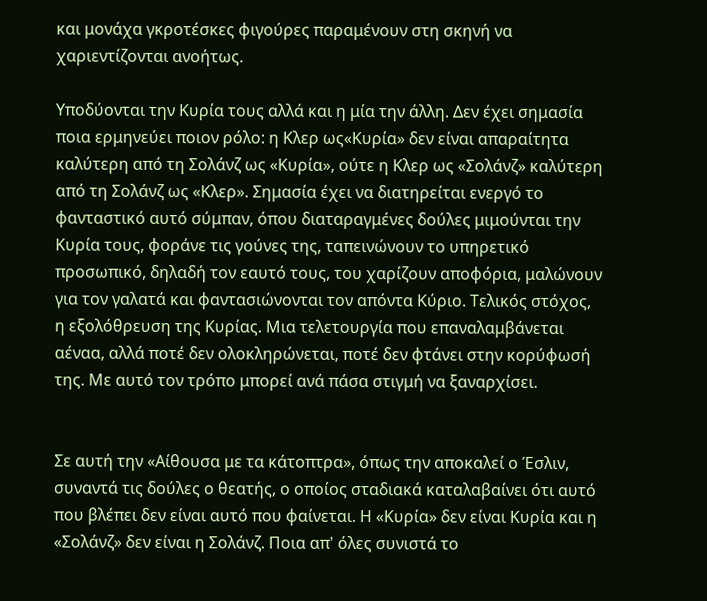και μονάχα γκροτέσκες φιγούρες παραμένουν στη σκηνή να χαριεντίζονται ανοήτως.

Υποδύονται την Κυρία τους αλλά και η μία την άλλη. Δεν έχει σημασία ποια ερμηνεύει ποιον ρόλο: η Κλερ ως«Κυρία» δεν είναι απαραίτητα καλύτερη από τη Σολάνζ ως «Κυρία», ούτε η Κλερ ως «Σολάνζ» καλύτερη από τη Σολάνζ ως «Κλερ». Σημασία έχει να διατηρείται ενεργό το φανταστικό αυτό σύμπαν, όπου διαταραγμένες δούλες μιμούνται την Κυρία τους, φοράνε τις γούνες της, ταπεινώνουν το υπηρετικό προσωπικό, δηλαδή τον εαυτό τους, του χαρίζουν αποφόρια, μαλώνουν για τον γαλατά και φαντασιώνονται τον απόντα Κύριο. Τελικός στόχος, η εξολόθρευση της Κυρίας. Μια τελετουργία που επαναλαμβάνεται αέναα, αλλά ποτέ δεν ολοκληρώνεται, ποτέ δεν φτάνει στην κορύφωσή της. Με αυτό τον τρόπο μπορεί ανά πάσα στιγμή να ξαναρχίσει.


Σε αυτή την «Αίθουσα με τα κάτοπτρα», όπως την αποκαλεί ο Έσλιν, συναντά τις δούλες ο θεατής, ο οποίος σταδιακά καταλαβαίνει ότι αυτό που βλέπει δεν είναι αυτό που φαίνεται. Η «Κυρία» δεν είναι Κυρία και η «Σολάνζ» δεν είναι η Σολάνζ. Ποια απ' όλες συνιστά το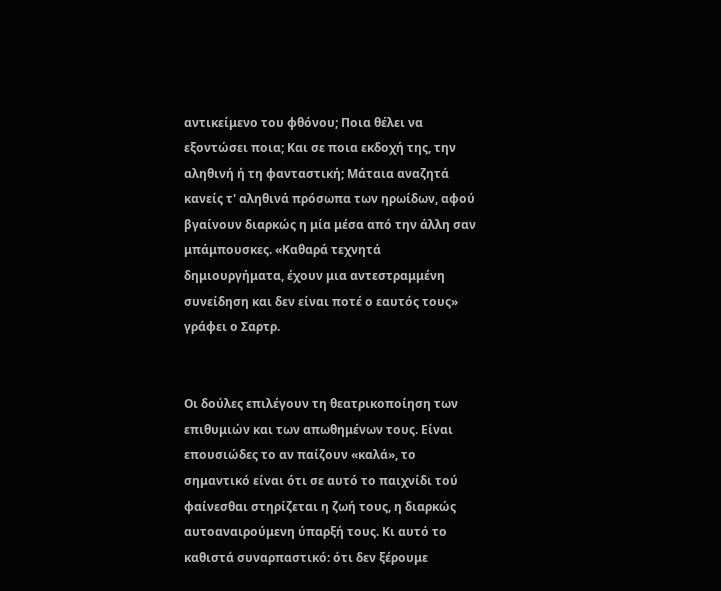αντικείμενο του φθόνου; Ποια θέλει να εξοντώσει ποια; Και σε ποια εκδοχή της, την αληθινή ή τη φανταστική; Μάταια αναζητά κανείς τ' αληθινά πρόσωπα των ηρωίδων, αφού βγαίνουν διαρκώς η μία μέσα από την άλλη σαν μπάμπουσκες. «Καθαρά τεχνητά δημιουργήματα, έχουν μια αντεστραμμένη συνείδηση και δεν είναι ποτέ ο εαυτός τους» γράφει ο Σαρτρ.


Οι δούλες επιλέγουν τη θεατρικοποίηση των επιθυμιών και των απωθημένων τους. Είναι επουσιώδες το αν παίζουν «καλά», το σημαντικό είναι ότι σε αυτό το παιχνίδι τού φαίνεσθαι στηρίζεται η ζωή τους, η διαρκώς αυτοαναιρούμενη ύπαρξή τους. Κι αυτό το καθιστά συναρπαστικό: ότι δεν ξέρουμε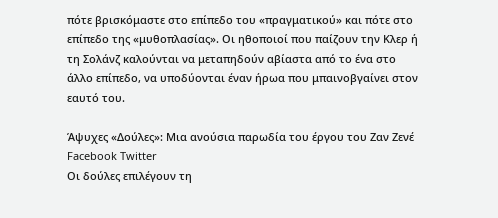πότε βρισκόμαστε στο επίπεδο του «πραγματικού» και πότε στο επίπεδο της «μυθοπλασίας». Οι ηθοποιοί που παίζουν την Κλερ ή τη Σολάνζ καλούνται να μεταπηδούν αβίαστα από το ένα στο άλλο επίπεδο, να υποδύονται έναν ήρωα που μπαινοβγαίνει στον εαυτό του.

Άψυχες «Δούλες»: Μια ανούσια παρωδία του έργου του Ζαν Ζενέ Facebook Twitter
Οι δούλες επιλέγουν τη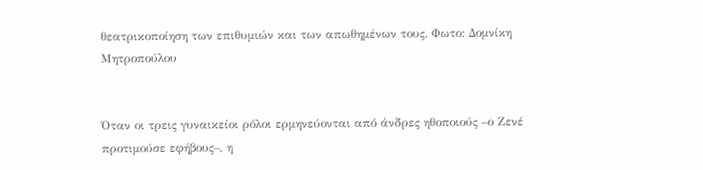θεατρικοποίηση των επιθυμιών και των απωθημένων τους. Φωτο: Δομνίκη Μητροπούλου


Όταν οι τρεις γυναικείοι ρόλοι ερμηνεύονται από άνδρες ηθοποιούς –ο Ζενέ προτιμούσε εφήβους–, η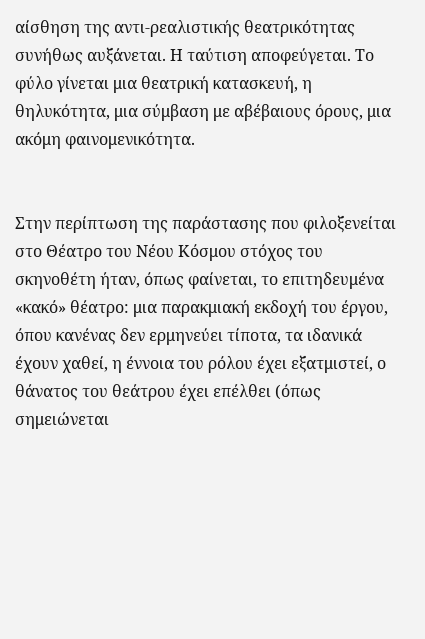αίσθηση της αντι-ρεαλιστικής θεατρικότητας συνήθως αυξάνεται. Η ταύτιση αποφεύγεται. Το φύλο γίνεται μια θεατρική κατασκευή, η θηλυκότητα, μια σύμβαση με αβέβαιους όρους, μια ακόμη φαινομενικότητα.


Στην περίπτωση της παράστασης που φιλοξενείται στο Θέατρο του Νέου Κόσμου στόχος του σκηνοθέτη ήταν, όπως φαίνεται, το επιτηδευμένα «κακό» θέατρο: μια παρακμιακή εκδοχή του έργου, όπου κανένας δεν ερμηνεύει τίποτα, τα ιδανικά έχουν χαθεί, η έννοια του ρόλου έχει εξατμιστεί, ο θάνατος του θεάτρου έχει επέλθει (όπως σημειώνεται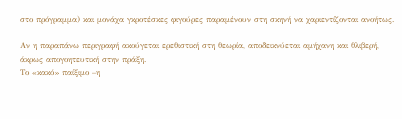στο πρόγραμμα) και μονάχα γκροτέσκες φιγούρες παραμένουν στη σκηνή να χαριεντίζονται ανοήτως.

Αν η παραπάνω περιγραφή ακούγεται ερεθιστική στη θεωρία, αποδεικνύεται αμήχανη και θλιβερή, άκρως απογοητευτική στην πράξη.
Το «κακό» παίξιμο –η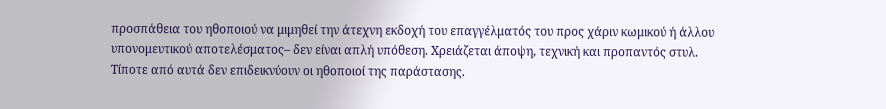προσπάθεια του ηθοποιού να μιμηθεί την άτεχνη εκδοχή του επαγγέλματός του προς χάριν κωμικού ή άλλου υπονομευτικού αποτελέσματος– δεν είναι απλή υπόθεση. Χρειάζεται άποψη, τεχνική και προπαντός στυλ. Τίποτε από αυτά δεν επιδεικνύουν οι ηθοποιοί της παράστασης.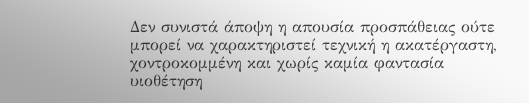Δεν συνιστά άποψη η απουσία προσπάθειας ούτε μπορεί να χαρακτηριστεί τεχνική η ακατέργαστη, χοντροκομμένη και χωρίς καμία φαντασία υιοθέτηση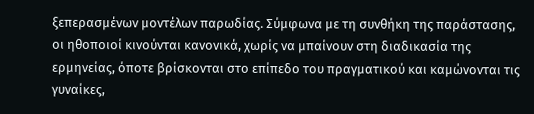ξεπερασμένων μοντέλων παρωδίας. Σύμφωνα με τη συνθήκη της παράστασης, οι ηθοποιοί κινούνται κανονικά, χωρίς να μπαίνουν στη διαδικασία της ερμηνείας, όποτε βρίσκονται στο επίπεδο του πραγματικού και καμώνονται τις γυναίκες,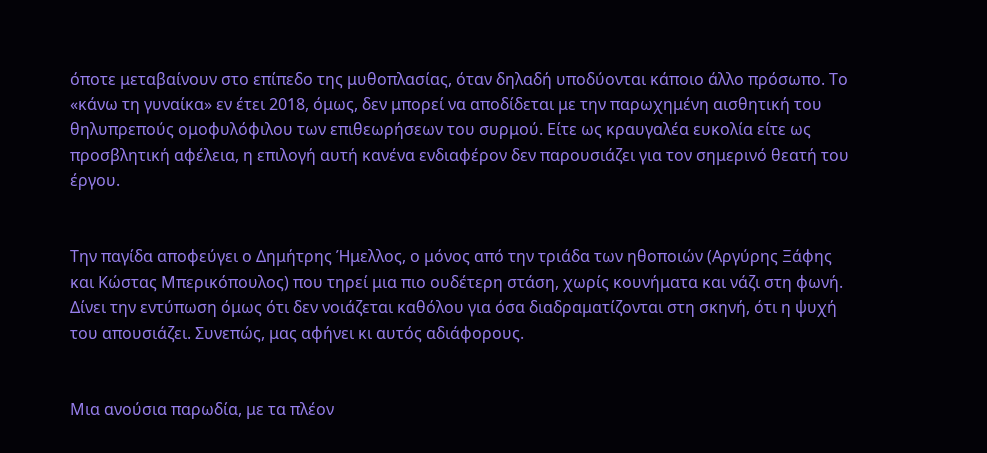όποτε μεταβαίνουν στο επίπεδο της μυθοπλασίας, όταν δηλαδή υποδύονται κάποιο άλλο πρόσωπο. Το «κάνω τη γυναίκα» εν έτει 2018, όμως, δεν μπορεί να αποδίδεται με την παρωχημένη αισθητική του θηλυπρεπούς ομοφυλόφιλου των επιθεωρήσεων του συρμού. Είτε ως κραυγαλέα ευκολία είτε ως προσβλητική αφέλεια, η επιλογή αυτή κανένα ενδιαφέρον δεν παρουσιάζει για τον σημερινό θεατή του έργου.


Την παγίδα αποφεύγει ο Δημήτρης Ήμελλος, ο μόνος από την τριάδα των ηθοποιών (Αργύρης Ξάφης και Κώστας Μπερικόπουλος) που τηρεί μια πιο ουδέτερη στάση, χωρίς κουνήματα και νάζι στη φωνή. Δίνει την εντύπωση όμως ότι δεν νοιάζεται καθόλου για όσα διαδραματίζονται στη σκηνή, ότι η ψυχή του απουσιάζει. Συνεπώς, μας αφήνει κι αυτός αδιάφορους.


Μια ανούσια παρωδία, με τα πλέον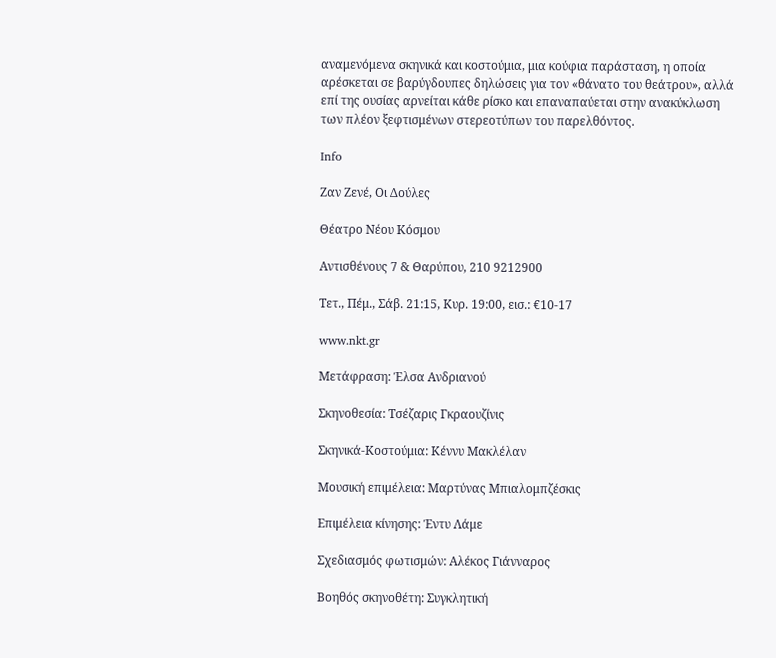αναμενόμενα σκηνικά και κοστούμια, μια κούφια παράσταση, η οποία αρέσκεται σε βαρύγδουπες δηλώσεις για τον «θάνατο του θεάτρου», αλλά επί της ουσίας αρνείται κάθε ρίσκο και επαναπαύεται στην ανακύκλωση των πλέον ξεφτισμένων στερεοτύπων του παρελθόντος.

Info

Ζαν Ζενέ, Οι Δούλες

Θέατρο Νέου Κόσμου

Αντισθένους 7 & Θαρύπου, 210 9212900

Τετ., Πέμ., Σάβ. 21:15, Κυρ. 19:00, εισ.: €10-17

www.nkt.gr

Μετάφραση: Έλσα Ανδριανού

Σκηνοθεσία: Τσέζαρις Γκραουζίνις

Σκηνικά-Κοστούμια: Κέννυ Μακλέλαν

Μουσική επιμέλεια: Μαρτύνας Μπιαλομπζέσκις

Επιμέλεια κίνησης: Έντυ Λάμε

Σχεδιασμός φωτισμών: Αλέκος Γιάνναρος

Βοηθός σκηνοθέτη: Συγκλητική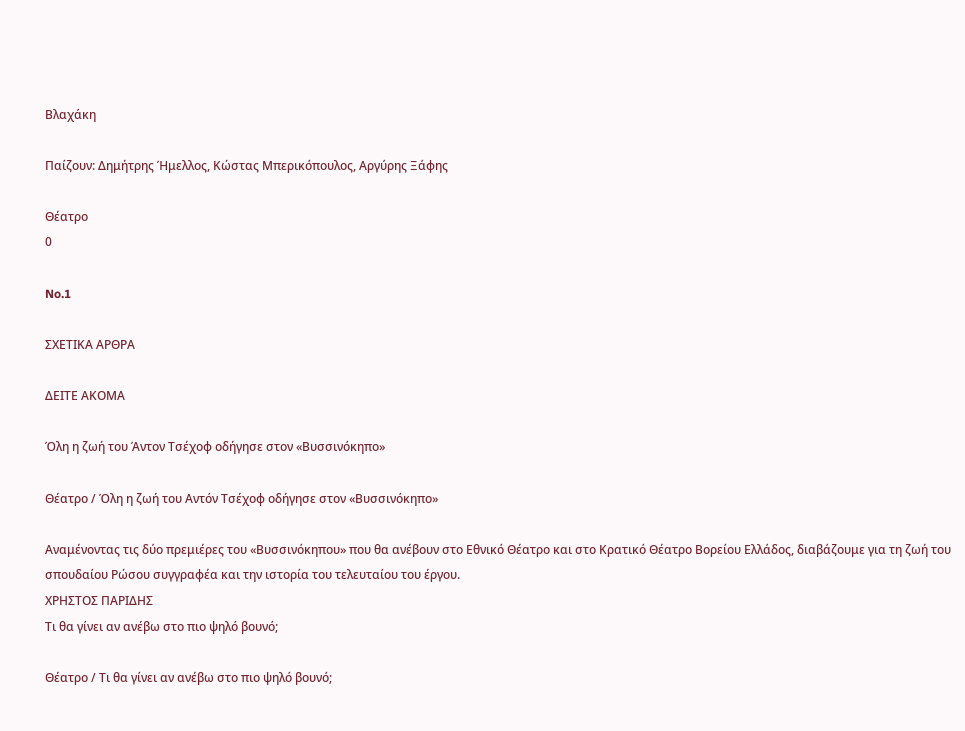Βλαχάκη

Παίζουν: Δημήτρης Ήμελλος, Κώστας Μπερικόπουλος, Αργύρης Ξάφης

Θέατρο
0

No.1

ΣΧΕΤΙΚΑ ΑΡΘΡΑ

ΔΕΙΤΕ ΑΚΟΜΑ

Όλη η ζωή του Άντον Τσέχοφ οδήγησε στον «Βυσσινόκηπο»

Θέατρο / Όλη η ζωή του Aντόν Τσέχοφ οδήγησε στον «Βυσσινόκηπο»

Αναμένοντας τις δύο πρεμιέρες του «Βυσσινόκηπου» που θα ανέβουν στο Εθνικό Θέατρο και στο Κρατικό Θέατρο Βορείου Ελλάδος, διαβάζουμε για τη ζωή του σπουδαίου Ρώσου συγγραφέα και την ιστορία του τελευταίου του έργου.
ΧΡΗΣΤΟΣ ΠΑΡΙΔΗΣ
Τι θα γίνει αν ανέβω στο πιο ψηλό βουνό;

Θέατρο / Τι θα γίνει αν ανέβω στο πιο ψηλό βουνό;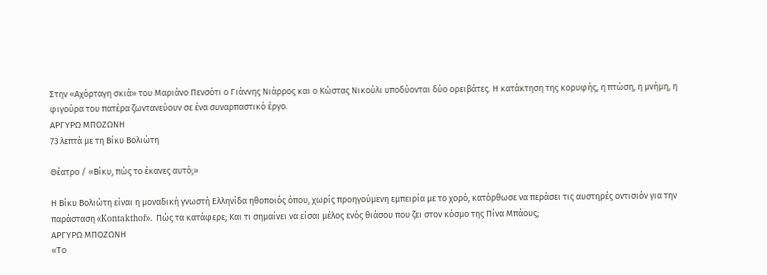Στην «Αχόρταγη σκιά» του Μαριάνο Πενσότι ο Γιάννης Νιάρρος και ο Κώστας Νικούλι υποδύονται δύο ορειβάτες. Η κατάκτηση της κορυφής, η πτώση, η μνήμη, η φιγούρα του πατέρα ζωντανεύουν σε ένα συναρπαστικό έργο.
ΑΡΓΥΡΩ ΜΠΟΖΩΝΗ
73 λεπτά με τη Βίκυ Βολιώτη

Θέατρο / «Βίκυ, πώς το έκανες αυτό;»

Η Βίκυ Βολιώτη είναι η μοναδική γνωστή Ελληνίδα ηθοποιός όπου, χωρίς προηγούμενη εμπειρία με το χορό, κατόρθωσε να περάσει τις αυστηρές οντισιόν για την παράσταση «Kontakthof». Πώς τα κατάφερε; Και τι σημαίνει να είσαι μέλος ενός θιάσου που ζει στον κόσμο της Πίνα Μπάους;
ΑΡΓΥΡΩ ΜΠΟΖΩΝΗ
«Το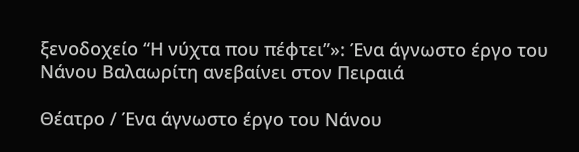ξενοδοχείο “Η νύχτα που πέφτει”»: Ένα άγνωστο έργο του Νάνου Βαλαωρίτη ανεβαίνει στον Πειραιά

Θέατρο / Ένα άγνωστο έργο του Νάνου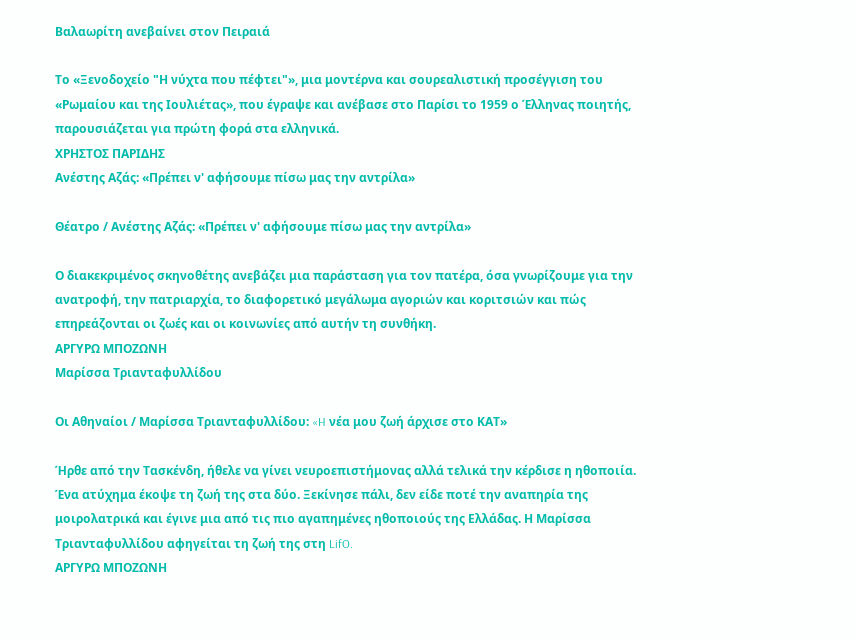Βαλαωρίτη ανεβαίνει στον Πειραιά

Το «Ξενοδοχείο "Η νύχτα που πέφτει"», μια μοντέρνα και σουρεαλιστική προσέγγιση του «Ρωμαίου και της Ιουλιέτας», που έγραψε και ανέβασε στο Παρίσι το 1959 ο Έλληνας ποιητής, παρουσιάζεται για πρώτη φορά στα ελληνικά.
ΧΡΗΣΤΟΣ ΠΑΡΙΔΗΣ
Ανέστης Αζάς: «Πρέπει ν' αφήσουμε πίσω μας την αντρίλα»

Θέατρο / Ανέστης Αζάς: «Πρέπει ν' αφήσουμε πίσω μας την αντρίλα»

Ο διακεκριμένος σκηνοθέτης ανεβάζει μια παράσταση για τον πατέρα, όσα γνωρίζουμε για την ανατροφή, την πατριαρχία, το διαφορετικό μεγάλωμα αγοριών και κοριτσιών και πώς επηρεάζονται οι ζωές και οι κοινωνίες από αυτήν τη συνθήκη.
ΑΡΓΥΡΩ ΜΠΟΖΩΝΗ
Μαρίσσα Τριανταφυλλίδου

Οι Αθηναίοι / Μαρίσσα Τριανταφυλλίδου: «H νέα μου ζωή άρχισε στο ΚΑΤ»

Ήρθε από την Τασκένδη, ήθελε να γίνει νευροεπιστήμονας αλλά τελικά την κέρδισε η ηθοποιία. Ένα ατύχημα έκοψε τη ζωή της στα δύο. Ξεκίνησε πάλι, δεν είδε ποτέ την αναπηρία της μοιρολατρικά και έγινε μια από τις πιο αγαπημένες ηθοποιούς της Ελλάδας. Η Μαρίσσα Τριανταφυλλίδου αφηγείται τη ζωή της στη LifO.
ΑΡΓΥΡΩ ΜΠΟΖΩΝΗ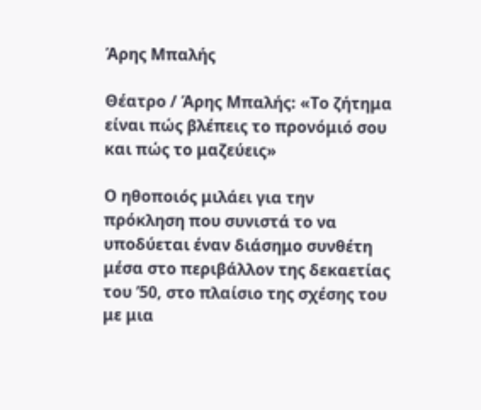Άρης Μπαλής

Θέατρο / Άρης Μπαλής: «Το ζήτημα είναι πώς βλέπεις το προνόμιό σου και πώς το μαζεύεις»

Ο ηθοποιός μιλάει για την πρόκληση που συνιστά το να υποδύεται έναν διάσημο συνθέτη μέσα στο περιβάλλον της δεκαετίας του ’50, στο πλαίσιο της σχέσης του με μια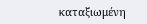καταξιωμένη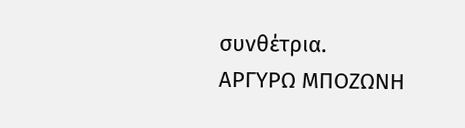συνθέτρια.
ΑΡΓΥΡΩ ΜΠΟΖΩΝΗ